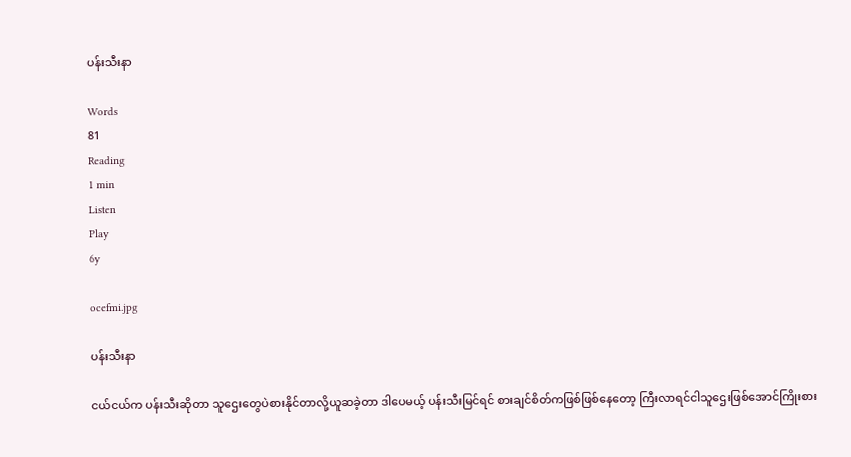ပန်းသီးနာ

Words
81
Reading
1 min
Listen
Play
6y

ocefmi.jpg

ပန်းသီးနာ

ငယ်ငယ်က ပန်းသီးဆိုတာ သူဌေးတွေပဲစားနိုင်တာလို့ယူဆခဲ့တာ ဒါပေမယ့် ပန်းသီးမြင်ရင် စားချင်စိတ်ကဖြစ်ဖြစ်နေတော့ ကြီးလာရင်ငါသူဌေးဖြစ်အောင်ကြိုးစား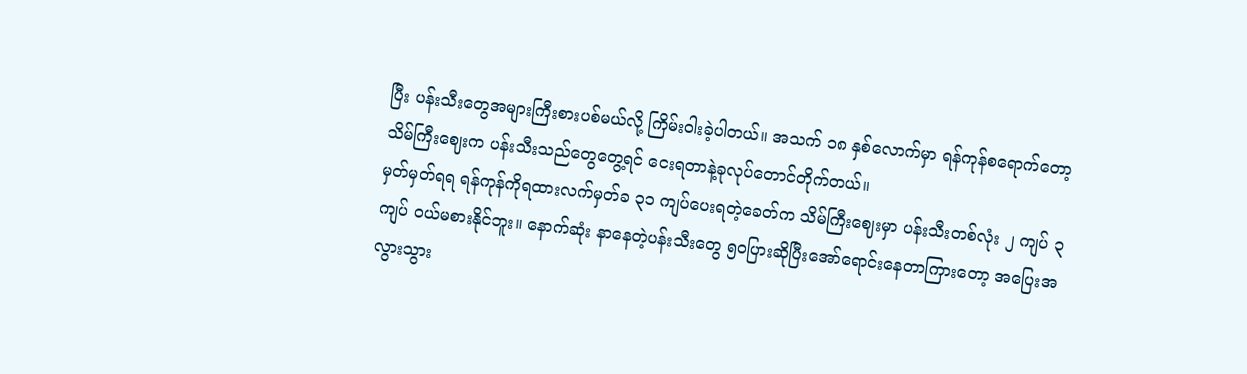ပြီး ပန်းသီးတွေအများကြီးစားပစ်မယ်လို့ ကြိမ်းဝါးခဲ့ပါတယ်။ အသက် ၁၈ နှစ်လောက်မှာ ရန်ကုန်စရောက်တော့ သိမ်ကြီးဈေးက ပန်းသီးသည်တွေတွေ့ရင် ငေးရတာနဲ့ခုလုပ်တောင်တိုက်တယ်။
မှတ်မှတ်ရရ ရန်ကုန်ကိုရထားလက်မှတ်ခ ၃၁ ကျပ်ပေးရတဲ့ခေတ်က သိမ်ကြီးဈေးမှာ ပန်းသီးတစ်လုံး ၂ ကျပ် ၃ ကျပ် ဝယ်မစားနိုင်ဘူး။ နောက်ဆုံး နာနေတဲ့ပန်းသီးတွေ ၅၀ပြားဆိုပြီးအော်ရောင်းနေတာကြားတော့ အပြေးအလွားသွား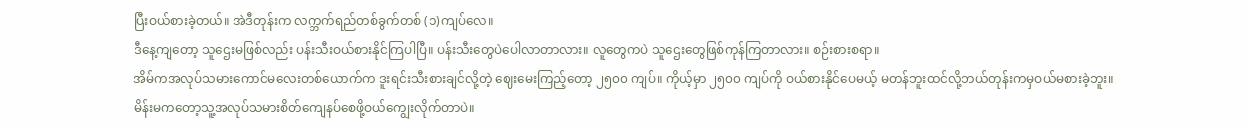ပြီးဝယ်စားခဲ့တယ်။ အဲဒီတုန်းက လက္ဘက်ရည်တစ်ခွက်တစ် (၁)ကျပ်လေ။
ဒီနေ့ကျတော့ သူဌေးမဖြစ်လည်း ပန်းသီးဝယ်စားနိုင်ကြပါပြီ။ ပန်းသီးတွေပဲပေါလာတာလား။ လူ‌တွေကပဲ သူဌေးတွေဖြစ်ကုန်ကြတာလား။ စဉ်းစားစရာ။
အိမ်ကအလုပ်သမားကောင်မလေးတစ်ယောက်က ဒူးရင်းသီးစားချင်လို့တဲ့ ဈေးမေးကြည့်တော့ ၂၅၀၀ ကျပ်။ ကိုယ့်မှာ ၂၅၀၀ ကျပ်ကို ဝယ်စားနိုင်ပေမယ့် မတန်ဘူးထင်လို့ဘယ်တုန်းကမှဝယ်မစားခဲ့ဘူး။
မိန်းမကတော့သူ့အလုပ်သမားစိတ်ကျေနပ်စေဖို့ဝယ်ကျွေးလိုက်တာပဲ။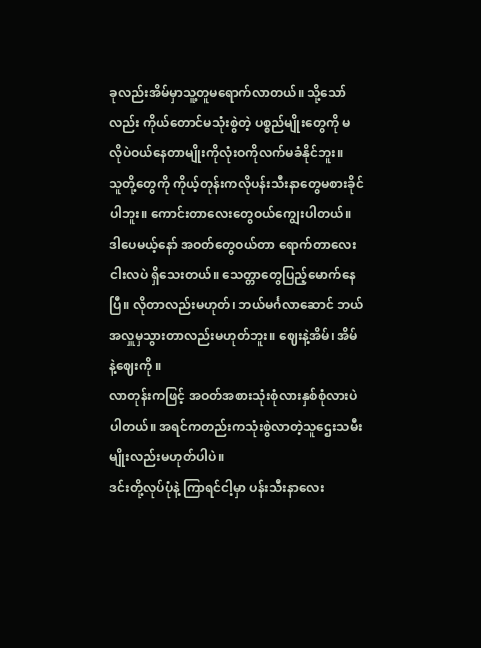ခုလည်းအိမ်မှာသူ့တူမရောက်လာတယ်။ သို့သော်လည်း ကိုယ်တောင်မသုံးစွဲတဲ့ ပစ္စည်မျိုးတွေကို မလိုပဲဝယ်နေတာမျိုးကိုလုံးဝကိုလက်မခံနိုင်ဘူး။
သူတို့တွေကို ကိုယ့်တုန်းကလိုပန်းသီးနာတွေမစားခိုင်ပါဘူး။ ကောင်းတာလေးတွေဝယ်ကျွေးပါတယ်။
ဒါပေမယ့်နော် အဝတ်တွေဝယ်တာ ရောက်တာလေးငါးလပဲ ရှိသေးတယ်။ သေတ္တာတွေပြည့်မောက်နေပြီ။ လိုတာလည်းမဟုတ်၊ ဘယ်မင်္ဂလာဆောင် ဘယ်အလှူမှသွားတာလည်းမဟုတ်ဘူး။ ဈေးနဲ့အိမ်၊ အိမ်နဲ့ဈေးကို ။
လာတုန်းကဖြင့် အဝတ်အစားသုံးစုံလားနှစ်စုံလားပဲပါတယ်။ အရင်ကတည်းကသုံးစွဲလာတဲ့သူဌေးသမီးမျိုးလည်းမဟုတ်ပါပဲ။
ဒင်းတို့လုပ်ပုံနဲ့ ကြာရင်ငါ့မှာ ပန်းသီးနာလေး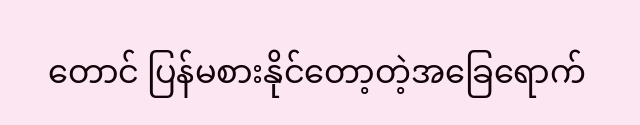တောင် ပြန်မစားနိုင်တော့တဲ့အခြေရောက်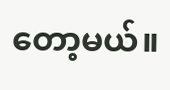တော့မယ်။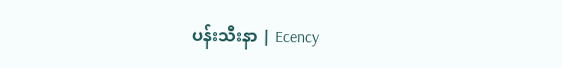ပန်းသီးနာ | Ecency